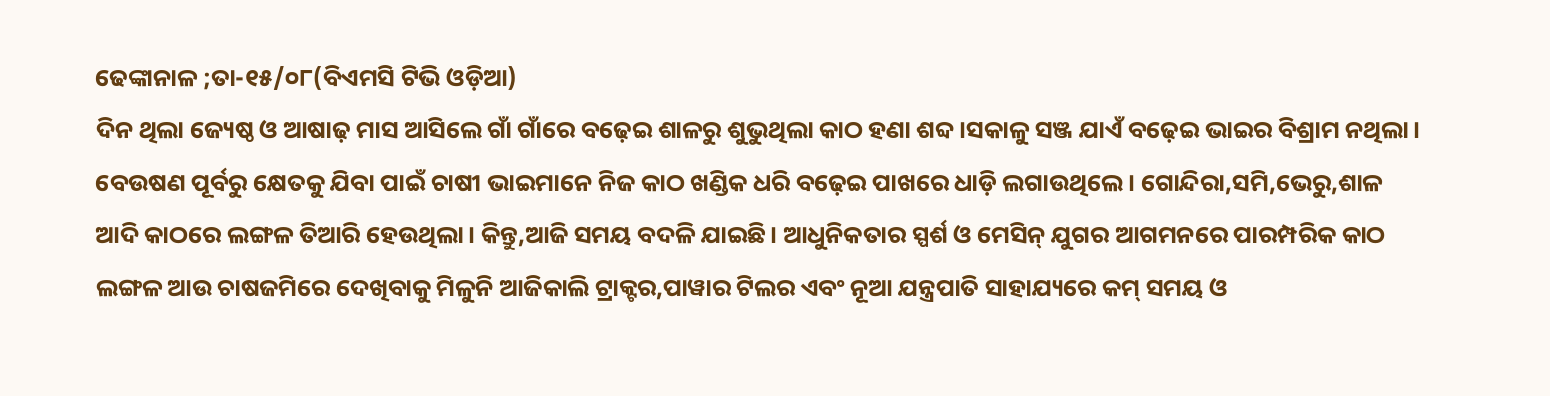ଢେଙ୍କାନାଳ ;ତା-୧୫/୦୮(ବିଏମସି ଟିଭି ଓଡ଼ିଆ)
ଦିନ ଥିଲା ଜ୍ୟେଷ୍ଠ ଓ ଆଷାଢ଼ ମାସ ଆସିଲେ ଗାଁ ଗାଁରେ ବଢ଼େଇ ଶାଳରୁ ଶୁଭୁଥିଲା କାଠ ହଣା ଶବ୍ଦ।ସକାଳୁ ସଞ୍ଜ ଯାଏଁ ବଢ଼େଇ ଭାଇର ବିଶ୍ରାମ ନଥିଲା। ବେଉଷଣ ପୂର୍ବରୁ କ୍ଷେତକୁ ଯିବା ପାଇଁ ଚାଷୀ ଭାଇମାନେ ନିଜ କାଠ ଖଣ୍ଡିକ ଧରି ବଢ଼େଇ ପାଖରେ ଧାଡ଼ି ଲଗାଉଥିଲେ। ଗୋନ୍ଦିରା,ସମି,ଭେରୁ,ଶାଳ ଆଦି କାଠରେ ଲଙ୍ଗଳ ତିଆରି ହେଉଥିଲା। କିନ୍ତୁ,ଆଜି ସମୟ ବଦଳି ଯାଇଛି। ଆଧୁନିକତାର ସ୍ପର୍ଶ ଓ ମେସିନ୍ ଯୁଗର ଆଗମନରେ ପାରମ୍ପରିକ କାଠ ଲଙ୍ଗଳ ଆଉ ଚାଷଜମିରେ ଦେଖିବାକୁ ମିଳୁନି ଆଜିକାଲି ଟ୍ରାକ୍ଟର,ପାୱାର ଟିଲର ଏବଂ ନୂଆ ଯନ୍ତ୍ରପାତି ସାହାଯ୍ୟରେ କମ୍ ସମୟ ଓ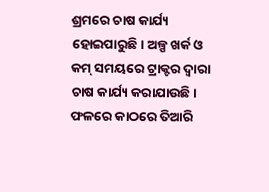ଶ୍ରମରେ ଚାଷ କାର୍ଯ୍ୟ ହୋଇପାରୁଛି। ଅଳ୍ପ ଖର୍କ ଓ କମ୍ ସମୟରେ ଟ୍ରାକ୍ଟର ଦ୍ବାରା ଚାଷ କାର୍ଯ୍ୟ କରାଯାଉଛି। ଫଳରେ କାଠରେ ତିଆରି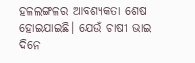ହଳଲଙ୍ଗଳର ଆବଶ୍ୟକତା ଶେଷ ହୋଇଯାଇଛି। ଯେଉଁ ଚାଷୀ ଭାଇ ଦିନେ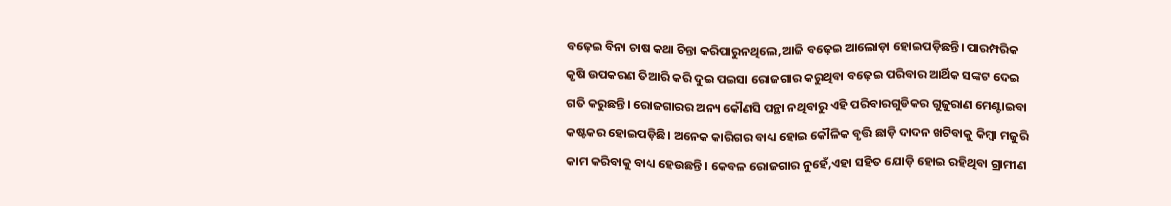ବଢ଼େଇ ବିନା ଚାଷ କଥା ଚିନ୍ତା କରିପାରୁନଥିଲେ,ଆଜି ବଢ଼େଇ ଆଲୋଡ଼ା ହୋଇପଡ଼ିଛନ୍ତି। ପାରମ୍ପରିକ କୃଷି ଉପକରଣ ତିଆରି କରି ଦୁଇ ପଇସା ରୋଜଗାର କରୁଥିବା ବଢ଼େଇ ପରିବାର ଆର୍ଥିକ ସଙ୍କଟ ଦେଇ ଗତି କରୁଛନ୍ତି। ରୋଜଗାରର ଅନ୍ୟ କୌଣସି ପନ୍ଥା ନଥିବାରୁ ଏହି ପରିବାରଗୁଡିକର ଗୁଜୁରାଣ ମେଣ୍ଟାଇବା କଷ୍ଟକର ହୋଇପଡ଼ିଛି। ଅନେକ କାରିଗର ବାଧ୍ୟ ହୋଇ କୌଳିକ ବୃତ୍ତି ଛାଡ଼ି ଦାଦନ ଖଟିବାକୁ କିମ୍ବା ମଜୁରି କାମ କରିବାକୁ ବାଧ୍ୟ ହେଉଛନ୍ତି। କେବଳ ରୋଜଗାର ନୁହେଁ,ଏହା ସହିତ ଯୋଡ଼ି ହୋଇ ରହିଥିବା ଗ୍ରାମୀଣ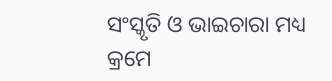ସଂସ୍କୃତି ଓ ଭାଇଚାରା ମଧ୍ୟ କ୍ରମେ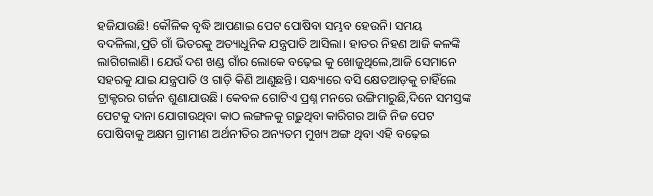ହଜିଯାଉଛି! କୌଳିକ ବୃଦ୍ଧି ଆପଣାଇ ପେଟ ପୋଷିବା ସମ୍ଭବ ହେଉନି। ସମୟ ବଦଳିଲା,ପ୍ରତି ଗାଁ ଭିତରକୁ ଅତ୍ୟାଧୁନିକ ଯନ୍ତ୍ରପାତି ଆସିଲା। ହାତର ନିହଣ ଆଜି କଳଙ୍କି ଲାଗିଗଲାଣି। ଯେଉଁ ଦଶ ଖଣ୍ଡ ଗାଁର ଲୋକେ ବଢ଼େଇ କୁ ଖୋଜୁଥିଲେ,ଆଜି ସେମାନେ ସହରକୁ ଯାଇ ଯନ୍ତ୍ରପାତି ଓ ଗାଡ଼ି କିଣି ଆଣୁଛନ୍ତି। ସନ୍ଧ୍ୟାରେ ବସି କ୍ଷେତଆଡ଼କୁ ଚାହିଁଲେ ଟ୍ରାକ୍ଟରର ଗର୍ଜନ ଶୁଣାଯାଉଛି। କେବଳ ଗୋଟିଏ ପ୍ରଶ୍ନ ମନରେ ଉଙ୍ଗିମାରୁଛି,ଦିନେ ସମସ୍ତଙ୍କ ପେଟକୁ ଦାନା ଯୋଗାଉଥିବା କାଠ ଲଙ୍ଗଳକୁ ଗଢ଼ୁଥିବା କାରିଗର ଆଜି ନିଜ ପେଟ ପୋଷିବାକୁ ଅକ୍ଷମ ଗ୍ରାମୀଣ ଅର୍ଥନୀତିର ଅନ୍ୟତମ ମୁଖ୍ୟ ଅଙ୍ଗ ଥିବା ଏହି ବଢ଼େଇ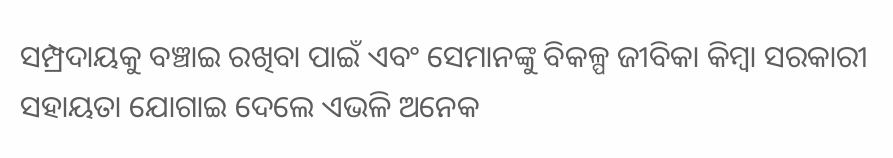ସମ୍ପ୍ରଦାୟକୁ ବଞ୍ଚାଇ ରଖିବା ପାଇଁ ଏବଂ ସେମାନଙ୍କୁ ବିକଳ୍ପ ଜୀବିକା କିମ୍ବା ସରକାରୀ ସହାୟତା ଯୋଗାଇ ଦେଲେ ଏଭଳି ଅନେକ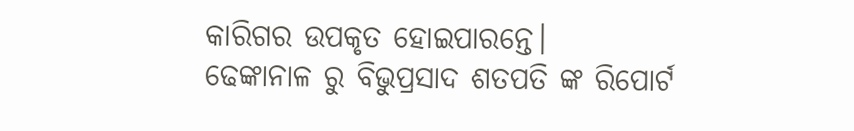କାରିଗର ଉପକୃତ ହୋଇପାରନ୍ତେ।
ଢେଙ୍କାନାଳ ରୁ ବିଭୁପ୍ରସାଦ ଶତପତି ଙ୍କ ରିପୋର୍ଟ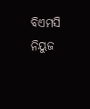ବିଏମସି ନିୟୁଜ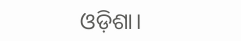ଓଡ଼ିଶା।